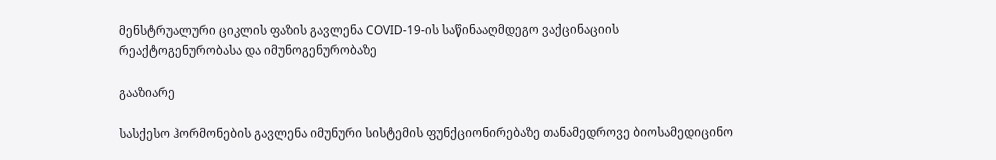მენსტრუალური ციკლის ფაზის გავლენა COVID-19-ის საწინააღმდეგო ვაქცინაციის რეაქტოგენურობასა და იმუნოგენურობაზე

გააზიარე

სასქესო ჰორმონების გავლენა იმუნური სისტემის ფუნქციონირებაზე თანამედროვე ბიოსამედიცინო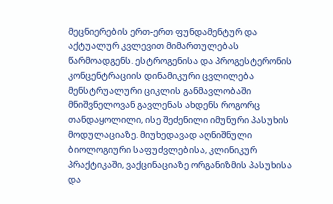მეცნიერების ერთ-ერთ ფუნდამენტურ და აქტუალურ კვლევით მიმართულებას წარმოადგენს. ესტროგენისა და პროგესტერონის კონცენტრაციის დინამიკური ცვლილება მენსტრუალური ციკლის განმავლობაში მნიშვნელოვან გავლენას ახდენს როგორც თანდაყოლილი, ისე შეძენილი იმუნური პასუხის მოდულაციაზე. მიუხედავად აღნიშნული ბიოლოგიური საფუძვლებისა, კლინიკურ პრაქტიკაში, ვაქცინაციაზე ორგანიზმის პასუხისა და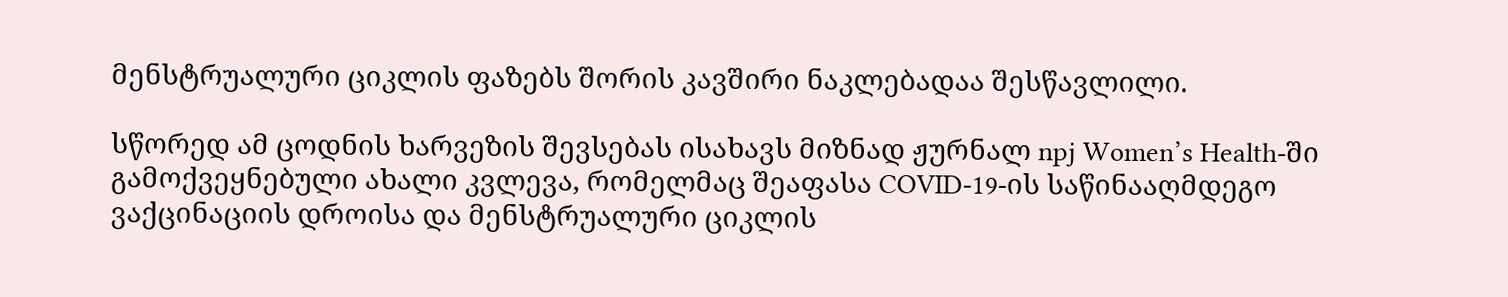მენსტრუალური ციკლის ფაზებს შორის კავშირი ნაკლებადაა შესწავლილი.

სწორედ ამ ცოდნის ხარვეზის შევსებას ისახავს მიზნად ჟურნალ npj Women’s Health-ში გამოქვეყნებული ახალი კვლევა, რომელმაც შეაფასა COVID-19-ის საწინააღმდეგო ვაქცინაციის დროისა და მენსტრუალური ციკლის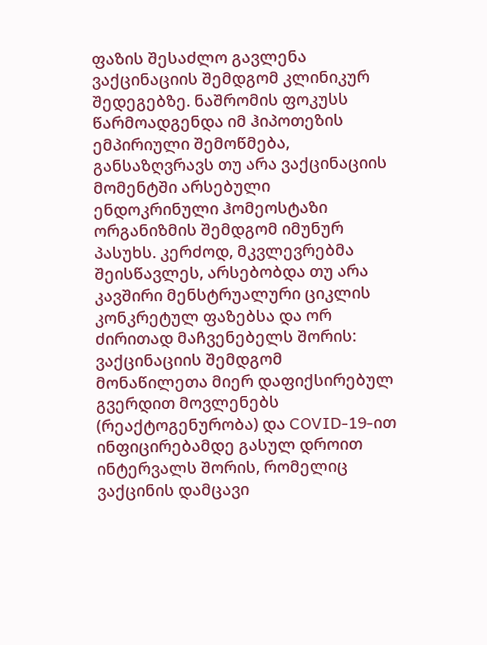ფაზის შესაძლო გავლენა ვაქცინაციის შემდგომ კლინიკურ შედეგებზე. ნაშრომის ფოკუსს წარმოადგენდა იმ ჰიპოთეზის ემპირიული შემოწმება, განსაზღვრავს თუ არა ვაქცინაციის მომენტში არსებული ენდოკრინული ჰომეოსტაზი ორგანიზმის შემდგომ იმუნურ პასუხს. კერძოდ, მკვლევრებმა შეისწავლეს, არსებობდა თუ არა კავშირი მენსტრუალური ციკლის კონკრეტულ ფაზებსა და ორ ძირითად მაჩვენებელს შორის: ვაქცინაციის შემდგომ მონაწილეთა მიერ დაფიქსირებულ გვერდით მოვლენებს (რეაქტოგენურობა) და COVID-19-ით ინფიცირებამდე გასულ დროით ინტერვალს შორის, რომელიც ვაქცინის დამცავი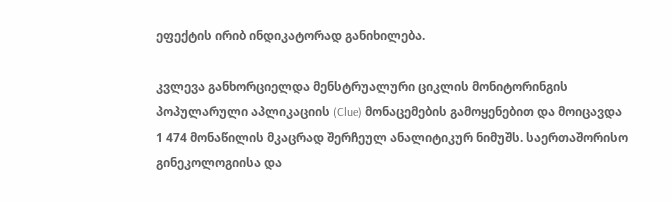ეფექტის ირიბ ინდიკატორად განიხილება.

კვლევა განხორციელდა მენსტრუალური ციკლის მონიტორინგის პოპულარული აპლიკაციის (Clue) მონაცემების გამოყენებით და მოიცავდა 1 474 მონაწილის მკაცრად შერჩეულ ანალიტიკურ ნიმუშს. საერთაშორისო გინეკოლოგიისა და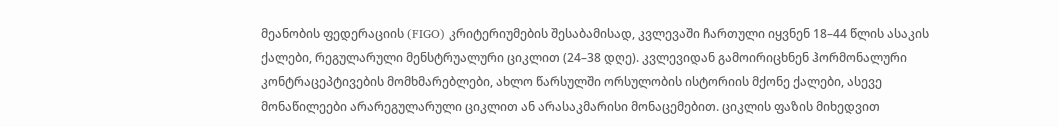მეანობის ფედერაციის (FIGO) კრიტერიუმების შესაბამისად, კვლევაში ჩართული იყვნენ 18–44 წლის ასაკის ქალები, რეგულარული მენსტრუალური ციკლით (24–38 დღე). კვლევიდან გამოირიცხნენ ჰორმონალური კონტრაცეპტივების მომხმარებლები, ახლო წარსულში ორსულობის ისტორიის მქონე ქალები, ასევე მონაწილეები არარეგულარული ციკლით ან არასაკმარისი მონაცემებით. ციკლის ფაზის მიხედვით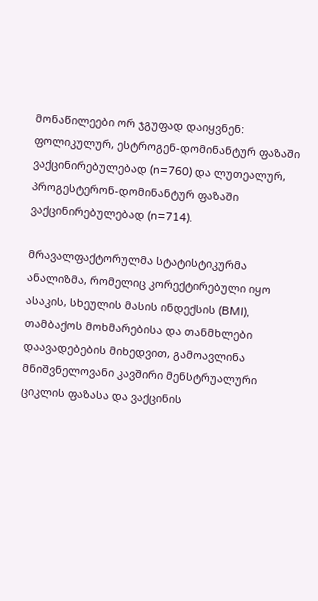მონაწილეები ორ ჯგუფად დაიყვნენ: ფოლიკულურ, ესტროგენ-დომინანტურ ფაზაში ვაქცინირებულებად (n=760) და ლუთეალურ, პროგესტერონ-დომინანტურ ფაზაში ვაქცინირებულებად (n=714).

მრავალფაქტორულმა სტატისტიკურმა ანალიზმა, რომელიც კორექტირებული იყო ასაკის, სხეულის მასის ინდექსის (BMI), თამბაქოს მოხმარებისა და თანმხლები დაავადებების მიხედვით, გამოავლინა მნიშვნელოვანი კავშირი მენსტრუალური ციკლის ფაზასა და ვაქცინის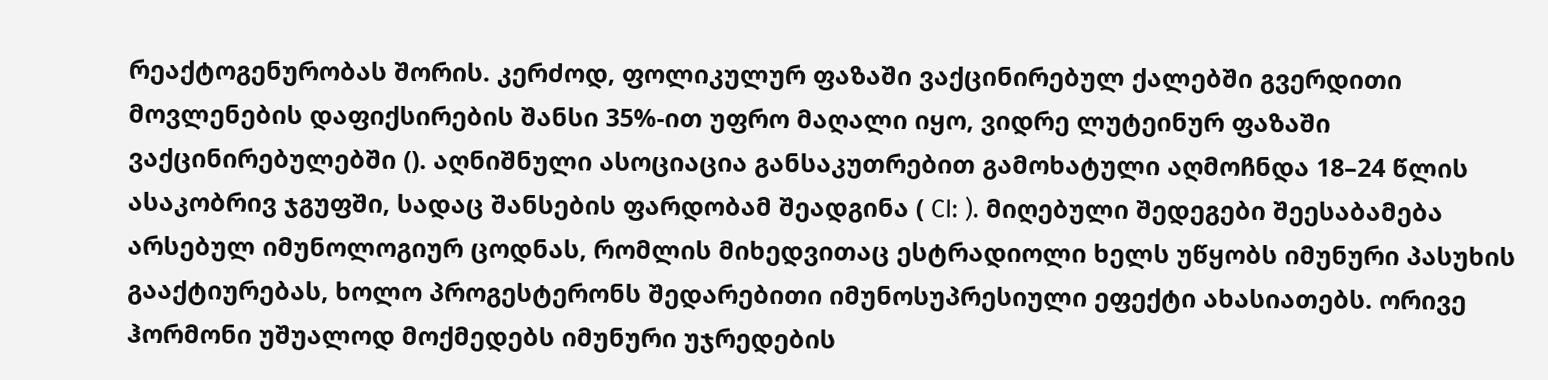რეაქტოგენურობას შორის. კერძოდ, ფოლიკულურ ფაზაში ვაქცინირებულ ქალებში გვერდითი მოვლენების დაფიქსირების შანსი 35%-ით უფრო მაღალი იყო, ვიდრე ლუტეინურ ფაზაში ვაქცინირებულებში (). აღნიშნული ასოციაცია განსაკუთრებით გამოხატული აღმოჩნდა 18–24 წლის ასაკობრივ ჯგუფში, სადაც შანსების ფარდობამ შეადგინა ( CI: ). მიღებული შედეგები შეესაბამება არსებულ იმუნოლოგიურ ცოდნას, რომლის მიხედვითაც ესტრადიოლი ხელს უწყობს იმუნური პასუხის გააქტიურებას, ხოლო პროგესტერონს შედარებითი იმუნოსუპრესიული ეფექტი ახასიათებს. ორივე ჰორმონი უშუალოდ მოქმედებს იმუნური უჯრედების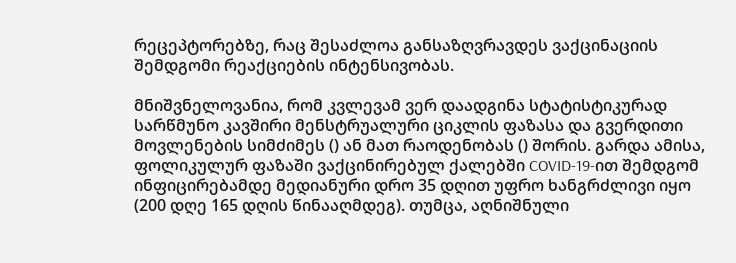რეცეპტორებზე, რაც შესაძლოა განსაზღვრავდეს ვაქცინაციის შემდგომი რეაქციების ინტენსივობას.

მნიშვნელოვანია, რომ კვლევამ ვერ დაადგინა სტატისტიკურად სარწმუნო კავშირი მენსტრუალური ციკლის ფაზასა და გვერდითი მოვლენების სიმძიმეს () ან მათ რაოდენობას () შორის. გარდა ამისა, ფოლიკულურ ფაზაში ვაქცინირებულ ქალებში COVID-19-ით შემდგომ ინფიცირებამდე მედიანური დრო 35 დღით უფრო ხანგრძლივი იყო (200 დღე 165 დღის წინააღმდეგ). თუმცა, აღნიშნული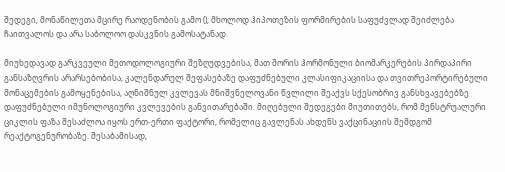შედეგი, მონაწილეთა მცირე რაოდენობის გამო (), მხოლოდ ჰიპოთეზის ფორმირების საფუძვლად შეიძლება ჩაითვალოს და არა საბოლოო დასკვნის გამოსატანად.

მიუხედავად გარკვეული მეთოდოლოგიური შეზღუდვებისა, მათ შორის ჰორმონული ბიომარკერების პირდაპირი განსაზღვრის არარსებობისა, კალენდარულ შეფასებაზე დაფუძნებული კლასიფიკაციისა და თვითრეპორტირებული მონაცემების გამოყენებისა, აღნიშნულ კვლევას მნიშვნელოვანი წვლილი შეაქვს სქესობრივ განსხვავებებზე დაფუძნებული იმუნოლოგიური კვლევების განვითარებაში. მიღებული შედეგები მიუთითებს, რომ მენსტრუალური ციკლის ფაზა შესაძლოა იყოს ერთ-ერთი ფაქტორი, რომელიც გავლენას ახდენს ვაქცინაციის შემდგომ რეაქტოგენურობაზე. შესაბამისად,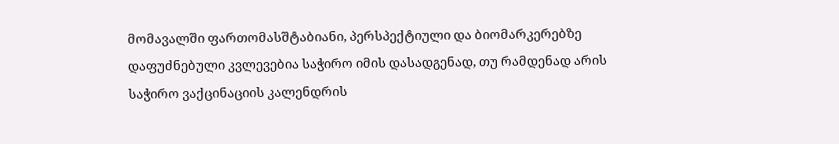მომავალში ფართომასშტაბიანი, პერსპექტიული და ბიომარკერებზე დაფუძნებული კვლევებია საჭირო იმის დასადგენად, თუ რამდენად არის საჭირო ვაქცინაციის კალენდრის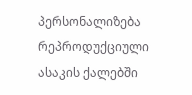პერსონალიზება რეპროდუქციული ასაკის ქალებში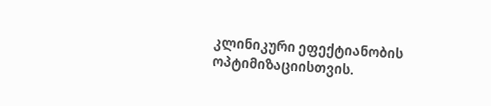კლინიკური ეფექტიანობის ოპტიმიზაციისთვის.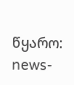წყარო: news-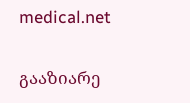medical.net

გააზიარე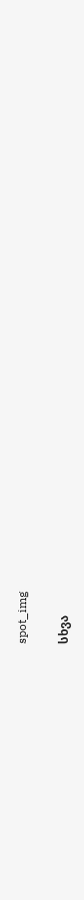spot_img

სხვა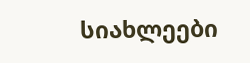სიახლეები